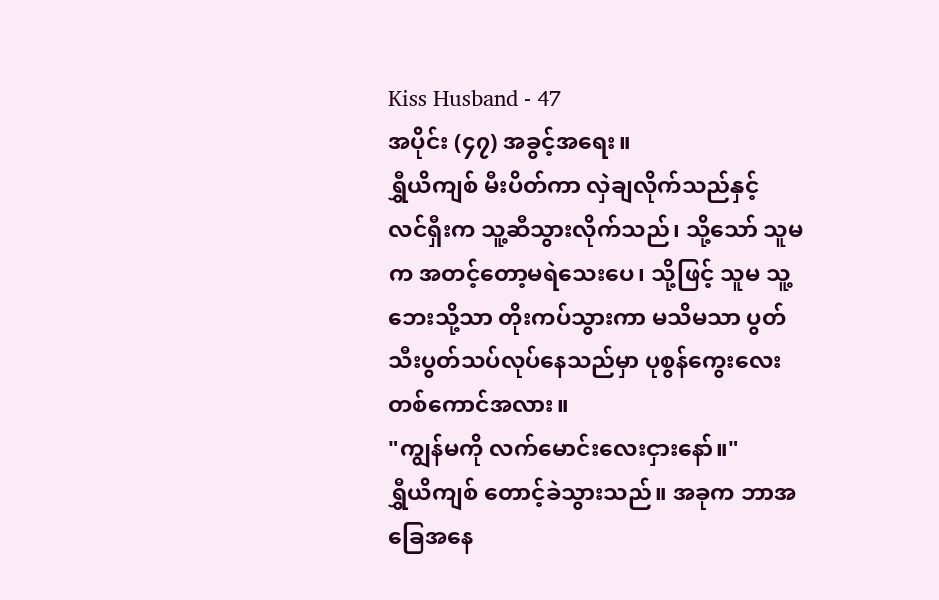Kiss Husband - 47
အပိုင်း (၄၇) အခွင့်အရေး။
ရွှီယိကျစ် မီးပိတ်ကာ လှဲချလိုက်သည်နှင့် လင်ရှီးက သူ့ဆီသွားလိုက်သည်၊ သို့သော် သူမက အတင့်တော့မရဲသေးပေ၊ သို့ဖြင့် သူမ သူ့ဘေးသို့သာ တိုးကပ်သွားကာ မသိမသာ ပွတ်သီးပွတ်သပ်လုပ်နေသည်မှာ ပုစွန်ကွေးလေးတစ်ကောင်အလား။
"ကျွန်မကို လက်မောင်းလေးငှားနော်။"
ရွှီယိကျစ် တောင့်ခဲသွားသည်။ အခုက ဘာအခြေအနေ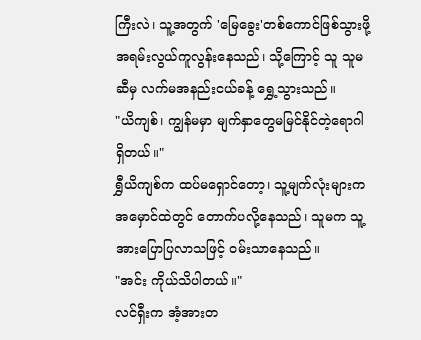ကြီးလဲ၊ သူ့အတွက် 'မြေခွေး'တစ်ကောင်ဖြစ်သွားဖို့ အရမ်းလွယ်ကူလွန်းနေသည်၊ သို့ကြောင့် သူ သူမဆီမှ လက်မအနည်းငယ်ခန့် ရွှေ့သွားသည်။
"ယိကျစ်၊ ကျွန်မမှာ မျက်နှာတွေမမြင်နိုင်တဲ့ရောဂါ ရှိတယ်။"
ရွှီယိကျစ်က ထပ်မရှောင်တော့၊ သူ့မျက်လုံးများက အမှောင်ထဲတွင် တောက်ပလို့နေသည်၊ သူမက သူ့အားပြောပြလာသဖြင့် ဝမ်းသာနေသည်။
"အင်း ကိုယ်သိပါတယ်။"
လင်ရှီးက အံ့အားတ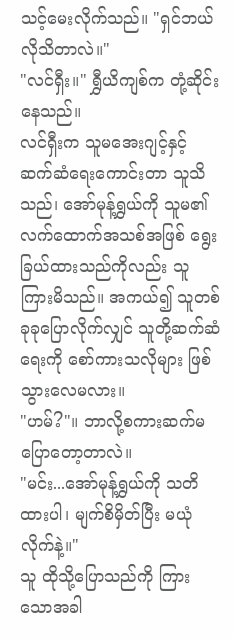သင့်မေးလိုက်သည်။ "ရှင်ဘယ်လိုသိတာလဲ။"
"လင်ရှီး။" ရွှီယိကျစ်က တုံ့ဆိုင်းနေသည်။
လင်ရှီးက သူမအေးဂျင့်နှင့် ဆက်ဆံရေးကောင်းတာ သူသိသည်၊ အော်မုန့်ရွှယ်ကို သူမ၏ လက်ထောက်အသစ်အဖြစ် ရွေးခြယ်ထားသည်ကိုလည်း သူ ကြားမိသည်။ အကယ်၍ သူတစ်ခုခုပြောလိုက်လျှင် သူတို့ဆက်ဆံရေးကို စော်ကားသလိုများ ဖြစ်သွားလေမလား။
"ဟမ်?"။ ဘာလို့စကားဆက်မပြောတော့တာလဲ။
"မင်း...အော်မုန့်ရွှယ်ကို သတိထားပါ၊ မျက်စိမှိတ်ပြီး မယုံလိုက်နဲ့။"
သူ ထိုသို့ပြောသည်ကို ကြားသောအခါ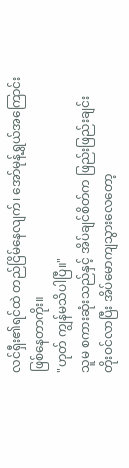လင်ရှီး၏ရင်ထဲ တည်ငြိမ်နေလျက်၊ အော်မုန့်ရွှယ်အကြောင်းဖြစ်နေတာကိုး။
"ဟုတ် ကျွန်မသိပါပြီ။"
သူမ စကားဆုံးသည်နှင့် အိပ်ချင်စိတ်က ဖြည်းဖြည်းချင်း တိုးဝင်လာပြီး အိပ်မောကျသွားလေတော့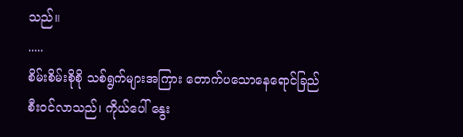သည်။
.....
စိမ်းစိမ်းစိုစို သစ်ရွက်များအကြား တောက်ပသောနေရောင်ခြည် စီးဝင်လာသည်၊ ကိုယ်ပေါ် နွေး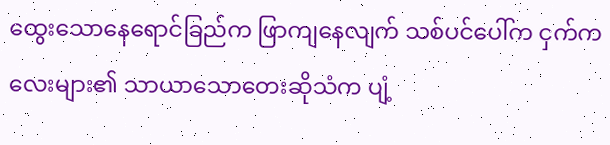ထွေးသောနေရောင်ခြည်က ဖြာကျနေလျက် သစ်ပင်ပေါ်က ငှက်ကလေးများ၏ သာယာသောတေးဆိုသံက ပျံ့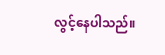လွင့်နေပါသည်။